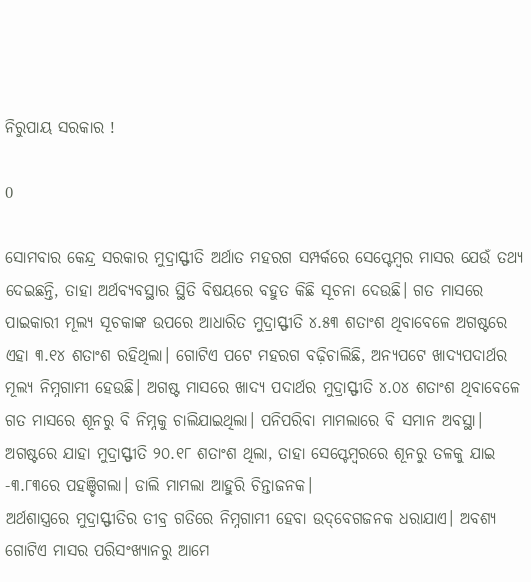ନିରୁପାୟ ସରକାର !

0

ସୋମବାର କେନ୍ଦ୍ର ସରକାର ମୁଦ୍ରାସ୍ଫୀତି ଅର୍ଥାତ ମହରଗ ସମ୍ପର୍କରେ ସେପ୍ଟେମ୍ବର ମାସର ଯେଉଁ ତଥ୍ୟ ଦେଇଛନ୍ତି, ତାହା ଅର୍ଥବ୍ୟବସ୍ଥାର ସ୍ଥିତି ବିଷୟରେ ବହୁତ କିଛି ସୂଚନା ଦେଉଛି। ଗତ ମାସରେ ପାଇକାରୀ ମୂଲ୍ୟ ସୂଚକାଙ୍କ ଉପରେ ଆଧାରିତ ମୁଦ୍ରାସ୍ଫୀତି ୪.୫୩ ଶତାଂଶ ଥିବାବେଳେ ଅଗଷ୍ଟରେ ଏହା ୩.୧୪ ଶତାଂଶ ରହିଥିଲା। ଗୋଟିଏ ପଟେ ମହରଗ ବଢ଼ିଚାଲିଛି, ଅନ୍ୟପଟେ ଖାଦ୍ୟପଦାର୍ଥର ମୂଲ୍ୟ ନିମ୍ନଗାମୀ ହେଉଛି। ଅଗଷ୍ଟ ମାସରେ ଖାଦ୍ୟ ପଦାର୍ଥର ମୁଦ୍ରାସ୍ଫୀତି ୪.୦୪ ଶତାଂଶ ଥିବାବେଳେ ଗତ ମାସରେ ଶୂନରୁ ବି ନିମ୍ନକୁ ଚାଲିଯାଇଥିଲା। ପନିପରିବା ମାମଲାରେ ବି ସମାନ ଅବସ୍ଥା। ଅଗଷ୍ଟରେ ଯାହା ମୁଦ୍ରାସ୍ଫୀତି ୨୦.୧୮ ଶତାଂଶ ଥିଲା, ତାହା ସେପ୍ଟେମ୍ବରରେ ଶୂନରୁ ତଳକୁ ଯାଇ -୩.୮୩ରେ ପହଞ୍ଚିଗଲା। ଡାଲି ମାମଲା ଆହୁରି ଚିନ୍ତାଜନକ।
ଅର୍ଥଶାସ୍ତ୍ରରେ ମୁଦ୍ରାସ୍ଫୀତିର ତୀବ୍ର ଗତିରେ ନିମ୍ନଗାମୀ ହେବା ଉଦ୍‌ବେଗଜନକ ଧରାଯାଏ। ଅବଶ୍ୟ ଗୋଟିଏ ମାସର ପରିସଂଖ୍ୟାନରୁ ଆମେ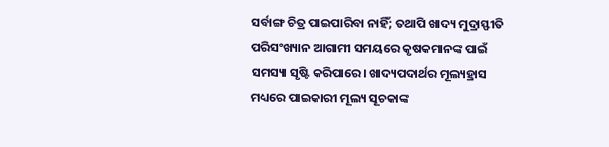ସର୍ବାଙ୍ଗ ଚିତ୍ର ପାଇପାରିବା ନାହିଁ; ତଥାପି ଖାଦ୍ୟ ମୁଦ୍ରାସ୍ଫୀତି ପରିସଂଖ୍ୟାନ ଆଗାମୀ ସମୟରେ କୃଷକମାନଙ୍କ ପାଇଁ ସମସ୍ୟା ସୃଷ୍ଟି କରିପାରେ। ଖାଦ୍ୟପଦାର୍ଥର ମୂଲ୍ୟହ୍ରାସ ମଧ୍ୟରେ ପାଇକାରୀ ମୂଲ୍ୟ ସୂଚକାଙ୍କ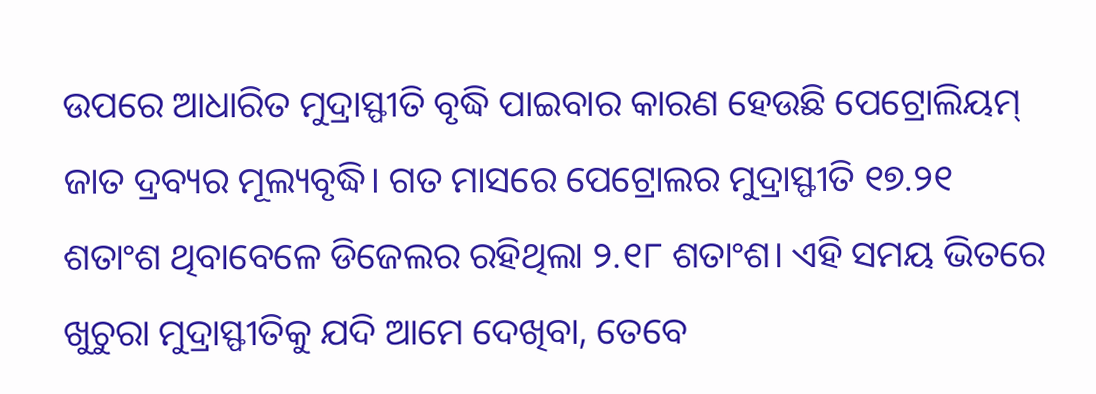ଉପରେ ଆଧାରିତ ମୁଦ୍ରାସ୍ଫୀତି ବୃଦ୍ଧି ପାଇବାର କାରଣ ହେଉଛି ପେଟ୍ରୋଲିୟମ୍ ଜାତ ଦ୍ରବ୍ୟର ମୂଲ୍ୟବୃଦ୍ଧି। ଗତ ମାସରେ ପେଟ୍ରୋଲର ମୁଦ୍ରାସ୍ଫୀତି ୧୭.୨୧ ଶତାଂଶ ଥିବାବେଳେ ଡିଜେଲର ରହିଥିଲା ୨.୧୮ ଶତାଂଶ। ଏହି ସମୟ ଭିତରେ ଖୁଚୁରା ମୁଦ୍ରାସ୍ଫୀତିକୁ ଯଦି ଆମେ ଦେଖିବା, ତେବେ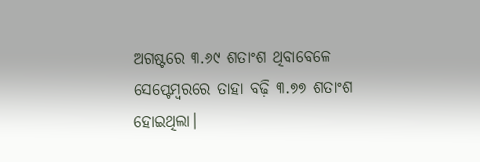ଅଗଷ୍ଟରେ ୩.୬୯ ଶତାଂଶ ଥିବାବେଳେ ସେପ୍ଟେମ୍ବରରେ ତାହା ବଢ଼ି ୩.୭୭ ଶତାଂଶ ହୋଇଥିଲା।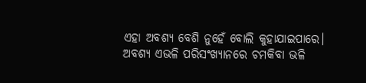ଏହା ଅବଶ୍ୟ ବେଶି ନୁହେଁ ବୋଲି କୁହାଯାଇପାରେ।
ଅବଶ୍ୟ ଏଭଳି ପରିସଂଖ୍ୟାନରେ ଚମକିବା ଭଳି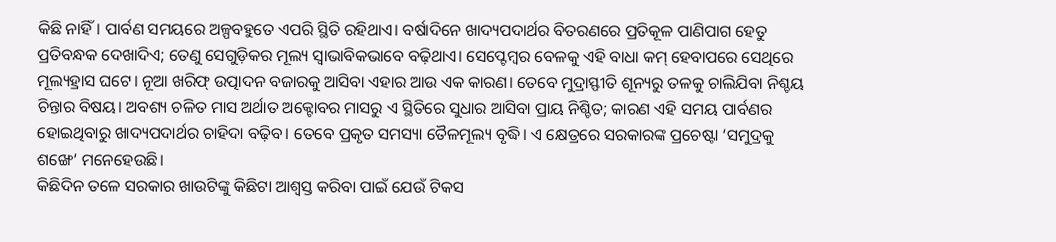କିଛି ନାହିଁ। ପାର୍ବଣ ସମୟରେ ଅଳ୍ପବହୁତେ ଏପରି ସ୍ଥିତି ରହିଥାଏ। ବର୍ଷାଦିନେ ଖାଦ୍ୟପଦାର୍ଥର ବିତରଣରେ ପ୍ରତିକୂଳ ପାଣିପାଗ ହେତୁ ପ୍ରତିବନ୍ଧକ ଦେଖାଦିଏ; ତେଣୁ ସେଗୁଡ଼ିକର ମୂଲ୍ୟ ସ୍ବାଭାବିକଭାବେ ବଢ଼ିଥାଏ। ସେପ୍ଟେମ୍ବର ବେଳକୁ ଏହି ବାଧା କମ୍ ହେବାପରେ ସେଥିରେ ମୂଲ୍ୟହ୍ରାସ ଘଟେ। ନୂଆ ଖରିଫ୍ ଉତ୍ପାଦନ ବଜାରକୁ ଆସିବା ଏହାର ଆଉ ଏକ କାରଣ। ତେବେ ମୁଦ୍ରାସ୍ଫୀତି ଶୂନ୍ୟରୁ ତଳକୁ ଚାଲିଯିବା ନିଶ୍ଚୟ ଚିନ୍ତାର ବିଷୟ। ଅବଶ୍ୟ ଚଳିତ ମାସ ଅର୍ଥାତ ଅକ୍ଟୋବର ମାସରୁ ଏ ସ୍ଥିତିରେ ସୁଧାର ଆସିବା ପ୍ରାୟ ନିଶ୍ଚିତ; କାରଣ ଏହି ସମୟ ପାର୍ବଣର ହୋଇଥିବାରୁ ଖାଦ୍ୟପଦାର୍ଥର ଚାହିଦା ବଢ଼ିବ। ତେବେ ପ୍ରକୃତ ସମସ୍ୟା ତୈଳମୂଲ୍ୟ ବୃଦ୍ଧି। ଏ କ୍ଷେତ୍ରରେ ସରକାରଙ୍କ ପ୍ରଚେଷ୍ଟା ‘ସମୁଦ୍ରକୁ ଶଙ୍ଖେ’ ମନେହେଉଛି।
କିଛିଦିନ ତଳେ ସରକାର ଖାଉଟିଙ୍କୁ କିଛିଟା ଆଶ୍ବସ୍ତ କରିବା ପାଇଁ ଯେଉଁ ଟିକସ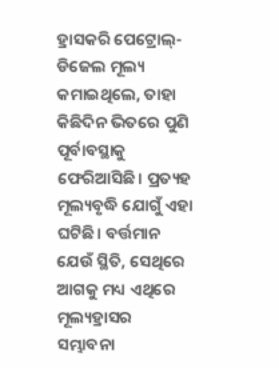ହ୍ରାସକରି ପେଟ୍ରୋଲ୍-ଡିଜେଲ ମୂଲ୍ୟ କମାଇଥିଲେ, ତାହା କିଛିଦିନ ଭିତରେ ପୁଣି ପୂର୍ବାବସ୍ଥାକୁ ଫେରିଆସିଛି। ପ୍ରତ୍ୟହ ମୂଲ୍ୟବୃଦ୍ଧି ଯୋଗୁଁ ଏହା ଘଟିଛି। ବର୍ତ୍ତମାନ ଯେଉଁ ସ୍ଥିତି, ସେଥିରେ ଆଗକୁ ମଧ୍ୟ ଏଥିରେ ମୂଲ୍ୟହ୍ରାସର ସମ୍ଭାବନା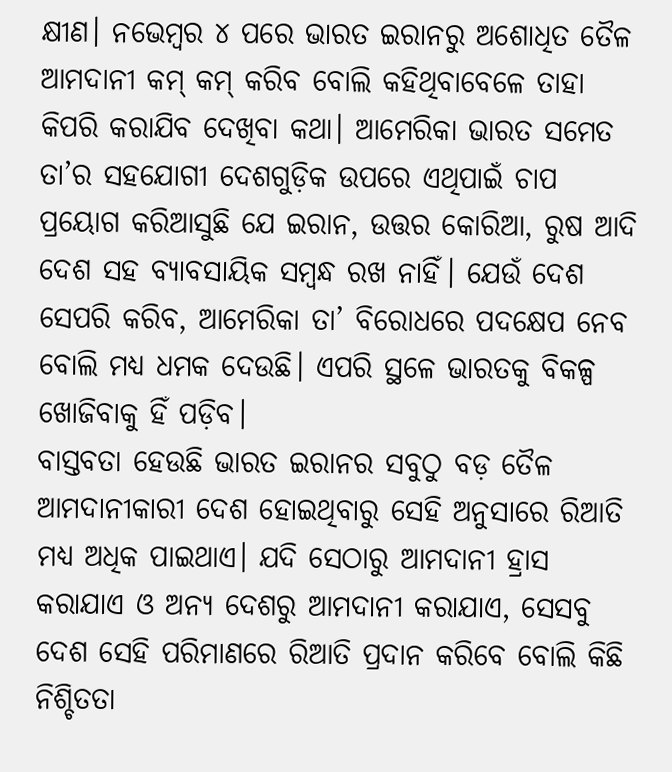କ୍ଷୀଣ। ନଭେମ୍ବର ୪ ପରେ ଭାରତ ଇରାନରୁ ଅଶୋଧିତ ତୈଳ ଆମଦାନୀ କମ୍ କମ୍ କରିବ ବୋଲି କହିଥିବାବେଳେ ତାହା କିପରି କରାଯିବ ଦେଖିବା କଥା। ଆମେରିକା ଭାରତ ସମେତ ତା’ର ସହଯୋଗୀ ଦେଶଗୁଡ଼ିକ ଉପରେ ଏଥିପାଇଁ ଚାପ ପ୍ରୟୋଗ କରିଆସୁଛି ଯେ ଇରାନ, ଉତ୍ତର କୋରିଆ, ରୁଷ ଆଦି ଦେଶ ସହ ବ୍ୟାବସାୟିକ ସମ୍ବନ୍ଧ ରଖ ନାହିଁ। ଯେଉଁ ଦେଶ ସେପରି କରିବ, ଆମେରିକା ତା’ ବିରୋଧରେ ପଦକ୍ଷେପ ନେବ ବୋଲି ମଧ୍ୟ ଧମକ ଦେଉଛି। ଏପରି ସ୍ଥଳେ ଭାରତକୁ ବିକଳ୍ପ ଖୋଜିବାକୁ ହିଁ ପଡ଼ିବ।
ବାସ୍ତବତା ହେଉଛି ଭାରତ ଇରାନର ସବୁଠୁ ବଡ଼ ତୈଳ ଆମଦାନୀକାରୀ ଦେଶ ହୋଇଥିବାରୁ ସେହି ଅନୁସାରେ ରିଆତି ମଧ୍ୟ ଅଧିକ ପାଇଥାଏ। ଯଦି ସେଠାରୁ ଆମଦାନୀ ହ୍ରାସ କରାଯାଏ ଓ ଅନ୍ୟ ଦେଶରୁ ଆମଦାନୀ କରାଯାଏ, ସେସବୁ ଦେଶ ସେହି ପରିମାଣରେ ରିଆତି ପ୍ରଦାନ କରିବେ ବୋଲି କିଛି ନିଶ୍ଚିତତା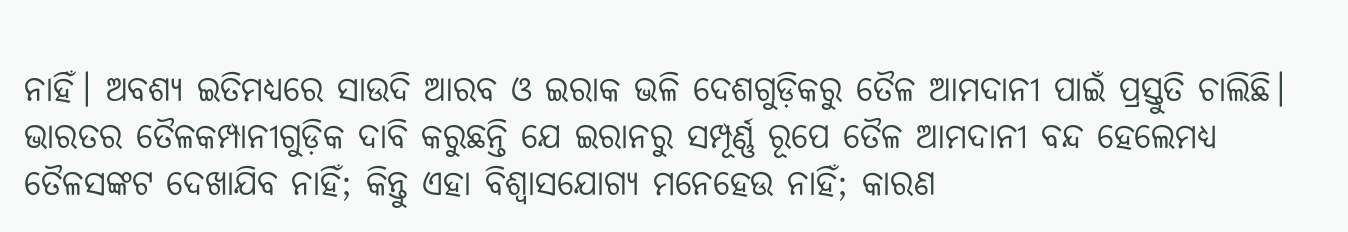ନାହିଁ। ଅବଶ୍ୟ ଇତିମଧ୍ୟରେ ସାଉଦି ଆରବ ଓ ଇରାକ ଭଳି ଦେଶଗୁଡ଼ିକରୁ ତୈଳ ଆମଦାନୀ ପାଇଁ ପ୍ରସ୍ତୁତି ଚାଲିଛି। ଭାରତର ତୈଳକମ୍ପାନୀଗୁଡ଼ିକ ଦାବି କରୁଛନ୍ତି ଯେ ଇରାନରୁ ସମ୍ପୂର୍ଣ୍ଣ ରୂପେ ତୈଳ ଆମଦାନୀ ବନ୍ଦ ହେଲେମଧ୍ୟ ତୈଳସଙ୍କଟ ଦେଖାଯିବ ନାହିଁ; କିନ୍ତୁ ଏହା ବିଶ୍ବାସଯୋଗ୍ୟ ମନେହେଉ ନାହିଁ; କାରଣ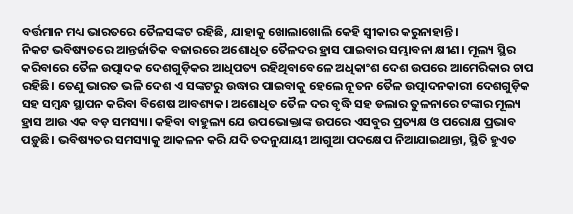ବର୍ତ୍ତମାନ ମଧ୍ୟ ଭାରତରେ ତୈଳସଙ୍କଟ ରହିଛି, ଯାହାକୁ ଖୋଲାଖୋଲି କେହି ସ୍ବୀକାର କରୁନାହାନ୍ତି।
ନିକଟ ଭବିଷ୍ୟତରେ ଆନ୍ତର୍ଜାତିକ ବଜାରରେ ଅଶୋଧିତ ତୈଳଦର ହ୍ରାସ ପାଇବାର ସମ୍ଭାବନା କ୍ଷୀଣ। ମୂଲ୍ୟ ସ୍ଥିର କରିବାରେ ତୈଳ ଉତ୍ପାଦକ ଦେଶଗୁଡ଼ିକର ଆଧିପତ୍ୟ ରହିଥିବାବେଳେ ଅଧିକାଂଶ ଦେଶ ଉପରେ ଆମେରିକାର ଚାପ ରହିଛି। ତେଣୁ ଭାରତ ଭଳି ଦେଶ ଏ ସଙ୍କଟରୁ ଉଦ୍ଧାର ପାଇବାକୁ ହେଲେ ନୂତନ ତୈଳ ଉତ୍ପାଦନକାରୀ ଦେଶଗୁଡ଼ିକ ସହ ସମ୍ବନ୍ଧ ସ୍ଥାପନ କରିବା ବିଶେଷ ଆବଶ୍ୟକ। ଅଶୋଧିତ ତୈଳ ଦର ବୃଦ୍ଧି ସହ ଡଲାର ତୁଳନାରେ ଟଙ୍କାର ମୂଲ୍ୟ ହ୍ରାସ ଆଉ ଏକ ବଡ଼ ସମସ୍ୟା। କହିବା ବାହୁଲ୍ୟ ଯେ ଉପଭୋକ୍ତାଙ୍କ ଉପରେ ଏସବୁର ପ୍ରତ୍ୟକ୍ଷ ଓ ପରୋକ୍ଷ ପ୍ରଭାବ ପଡ଼ୁଛି। ଭବିଷ୍ୟତର ସମସ୍ୟାକୁ ଆକଳନ କରି ଯଦି ତଦନୁଯାୟୀ ଆଗୁଆ ପଦକ୍ଷେପ ନିଆଯାଇଥାନ୍ତା, ସ୍ଥିତି ହୁଏତ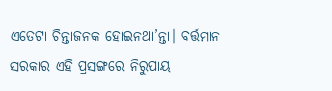ଏତେଟା ଚିନ୍ତାଜନକ ହୋଇନଥା’ନ୍ତା। ବର୍ତ୍ତମାନ ସରକାର ଏହି ପ୍ରସଙ୍ଗରେ ନିରୁପାୟ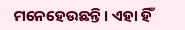ମନେହେଉଛନ୍ତି। ଏହା ହିଁ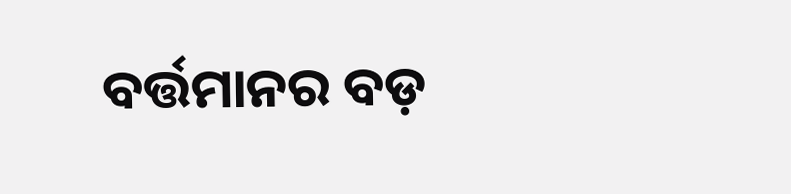ବର୍ତ୍ତମାନର ବଡ଼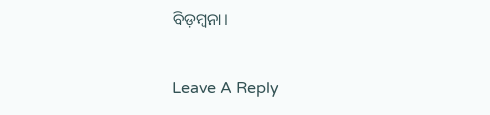ବିଡ଼ମ୍ବନା।

Leave A Reply